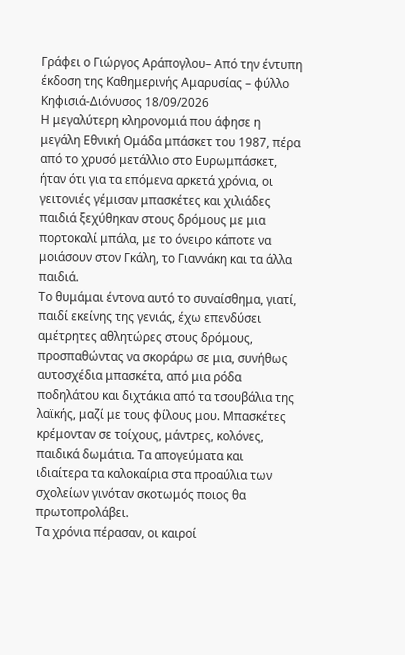Γράφει ο Γιώργος Αράπογλου– Από την έντυπη έκδοση της Καθημερινής Αμαρυσίας – φύλλο Κηφισιά-Διόνυσος 18/09/2026
Η μεγαλύτερη κληρονομιά που άφησε η μεγάλη Εθνική Ομάδα μπάσκετ του 1987, πέρα από το χρυσό μετάλλιο στο Ευρωμπάσκετ, ήταν ότι για τα επόμενα αρκετά χρόνια, οι γειτονιές γέμισαν μπασκέτες και χιλιάδες παιδιά ξεχύθηκαν στους δρόμους με μια πορτοκαλί μπάλα, με το όνειρο κάποτε να μοιάσουν στον Γκάλη, το Γιαννάκη και τα άλλα παιδιά.
Το θυμάμαι έντονα αυτό το συναίσθημα, γιατί, παιδί εκείνης της γενιάς, έχω επενδύσει αμέτρητες αθλητώρες στους δρόμους, προσπαθώντας να σκοράρω σε μια, συνήθως αυτοσχέδια μπασκέτα, από μια ρόδα ποδηλάτου και διχτάκια από τα τσουβάλια της λαϊκής, μαζί με τους φίλους μου. Μπασκέτες κρέμονταν σε τοίχους, μάντρες, κολόνες, παιδικά δωμάτια. Τα απογεύματα και ιδιαίτερα τα καλοκαίρια στα προαύλια των σχολείων γινόταν σκοτωμός ποιος θα πρωτοπρολάβει.
Τα χρόνια πέρασαν, οι καιροί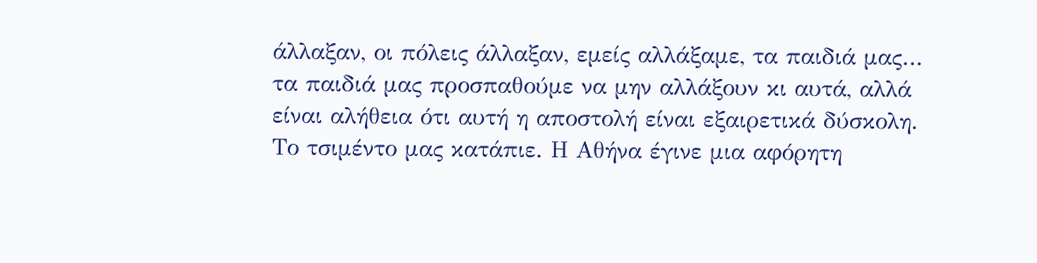άλλαξαν, οι πόλεις άλλαξαν, εμείς αλλάξαμε, τα παιδιά μας… τα παιδιά μας προσπαθούμε να μην αλλάξουν κι αυτά, αλλά είναι αλήθεια ότι αυτή η αποστολή είναι εξαιρετικά δύσκολη.
Το τσιμέντο μας κατάπιε. Η Αθήνα έγινε μια αφόρητη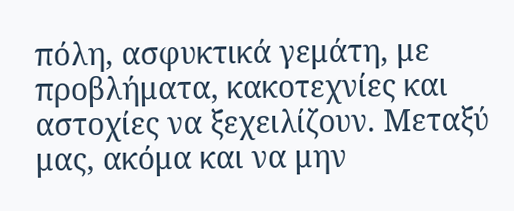πόλη, ασφυκτικά γεμάτη, με προβλήματα, κακοτεχνίες και αστοχίες να ξεχειλίζουν. Μεταξύ μας, ακόμα και να μην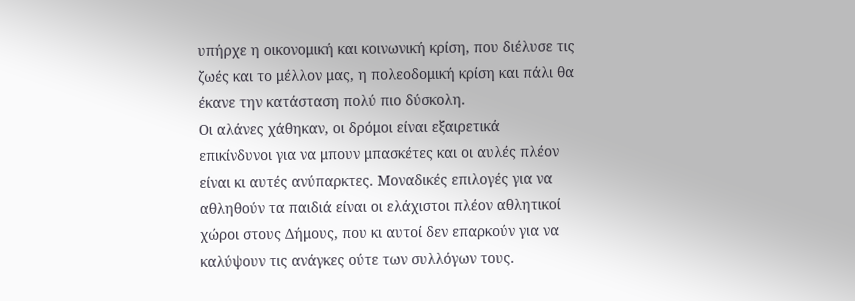υπήρχε η οικονομική και κοινωνική κρίση, που διέλυσε τις ζωές και το μέλλον μας, η πολεοδομική κρίση και πάλι θα έκανε την κατάσταση πολύ πιο δύσκολη.
Οι αλάνες χάθηκαν, οι δρόμοι είναι εξαιρετικά επικίνδυνοι για να μπουν μπασκέτες και οι αυλές πλέον είναι κι αυτές ανύπαρκτες. Μοναδικές επιλογές για να αθληθούν τα παιδιά είναι οι ελάχιστοι πλέον αθλητικοί χώροι στους Δήμους, που κι αυτοί δεν επαρκούν για να καλύψουν τις ανάγκες ούτε των συλλόγων τους.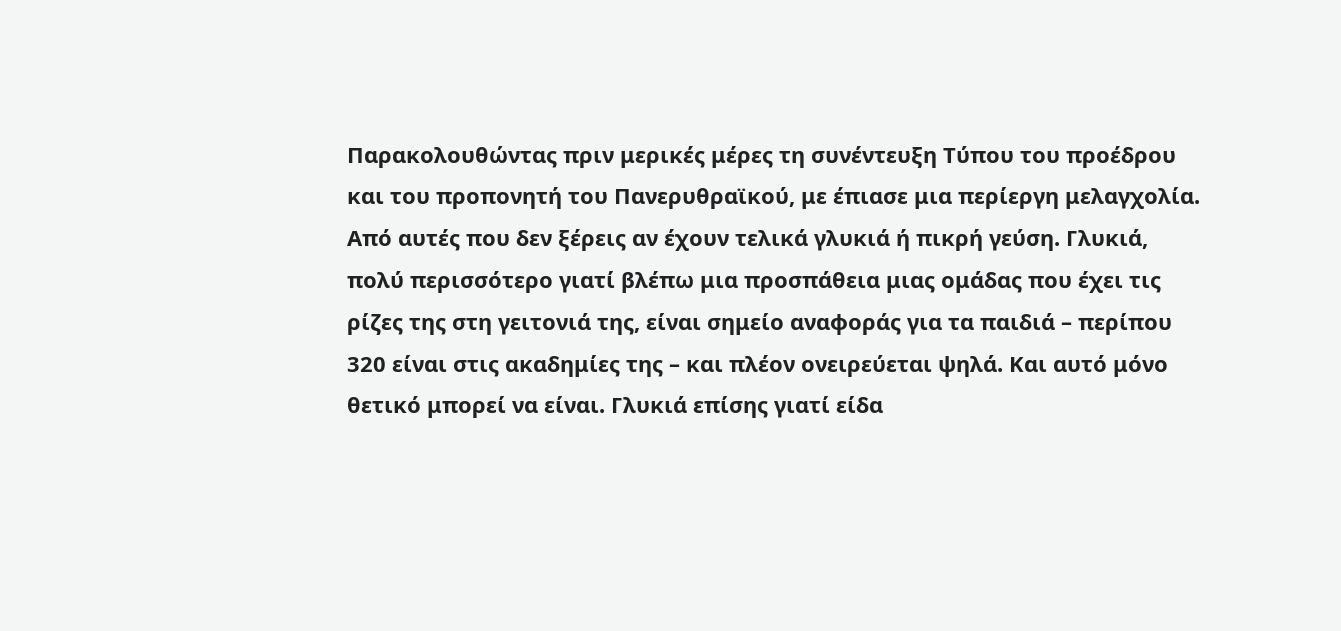Παρακολουθώντας πριν μερικές μέρες τη συνέντευξη Τύπου του προέδρου και του προπονητή του Πανερυθραϊκού, με έπιασε μια περίεργη μελαγχολία. Από αυτές που δεν ξέρεις αν έχουν τελικά γλυκιά ή πικρή γεύση. Γλυκιά, πολύ περισσότερο γιατί βλέπω μια προσπάθεια μιας ομάδας που έχει τις ρίζες της στη γειτονιά της, είναι σημείο αναφοράς για τα παιδιά – περίπου 320 είναι στις ακαδημίες της – και πλέον ονειρεύεται ψηλά. Και αυτό μόνο θετικό μπορεί να είναι. Γλυκιά επίσης γιατί είδα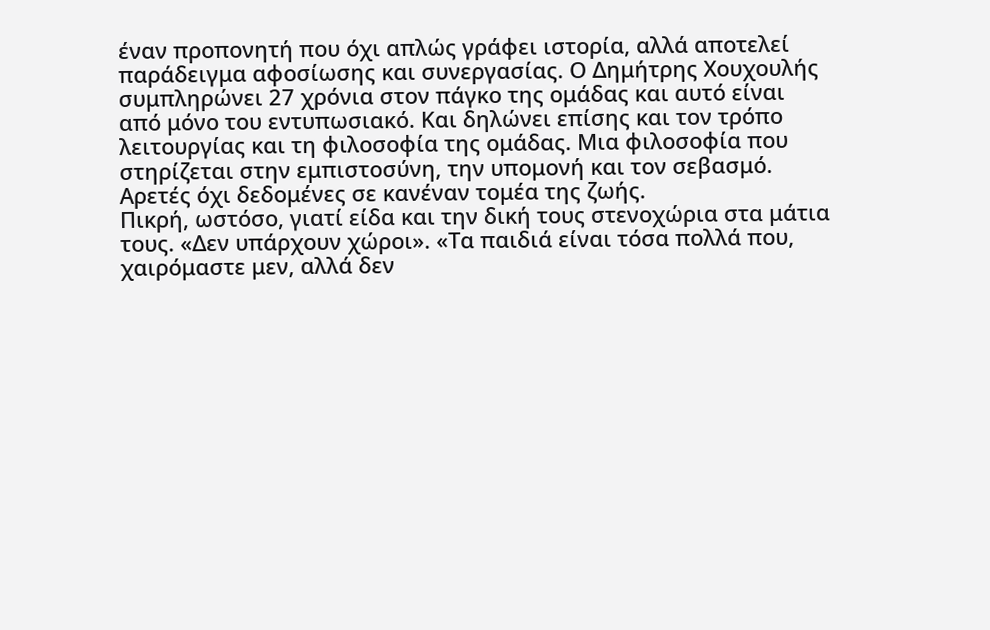έναν προπονητή που όχι απλώς γράφει ιστορία, αλλά αποτελεί παράδειγμα αφοσίωσης και συνεργασίας. Ο Δημήτρης Χουχουλής συμπληρώνει 27 χρόνια στον πάγκο της ομάδας και αυτό είναι από μόνο του εντυπωσιακό. Και δηλώνει επίσης και τον τρόπο λειτουργίας και τη φιλοσοφία της ομάδας. Μια φιλοσοφία που στηρίζεται στην εμπιστοσύνη, την υπομονή και τον σεβασμό. Αρετές όχι δεδομένες σε κανέναν τομέα της ζωής.
Πικρή, ωστόσο, γιατί είδα και την δική τους στενοχώρια στα μάτια τους. «Δεν υπάρχουν χώροι». «Τα παιδιά είναι τόσα πολλά που, χαιρόμαστε μεν, αλλά δεν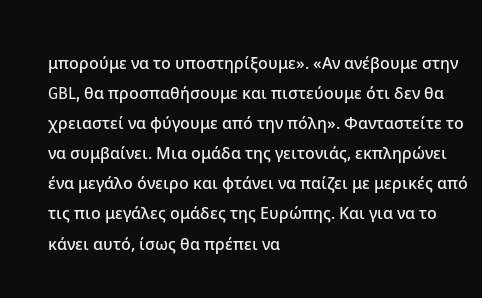μπορούμε να το υποστηρίξουμε». «Αν ανέβουμε στην GBL, θα προσπαθήσουμε και πιστεύουμε ότι δεν θα χρειαστεί να φύγουμε από την πόλη». Φανταστείτε το να συμβαίνει. Μια ομάδα της γειτονιάς, εκπληρώνει ένα μεγάλο όνειρο και φτάνει να παίζει με μερικές από τις πιο μεγάλες ομάδες της Ευρώπης. Και για να το κάνει αυτό, ίσως θα πρέπει να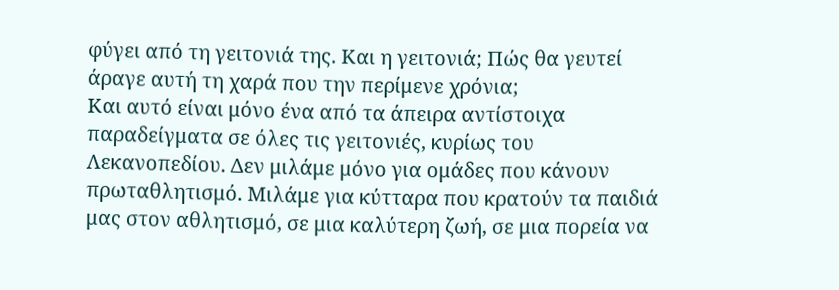φύγει από τη γειτονιά της. Και η γειτονιά; Πώς θα γευτεί άραγε αυτή τη χαρά που την περίμενε χρόνια;
Και αυτό είναι μόνο ένα από τα άπειρα αντίστοιχα παραδείγματα σε όλες τις γειτονιές, κυρίως του Λεκανοπεδίου. Δεν μιλάμε μόνο για ομάδες που κάνουν πρωταθλητισμό. Μιλάμε για κύτταρα που κρατούν τα παιδιά μας στον αθλητισμό, σε μια καλύτερη ζωή, σε μια πορεία να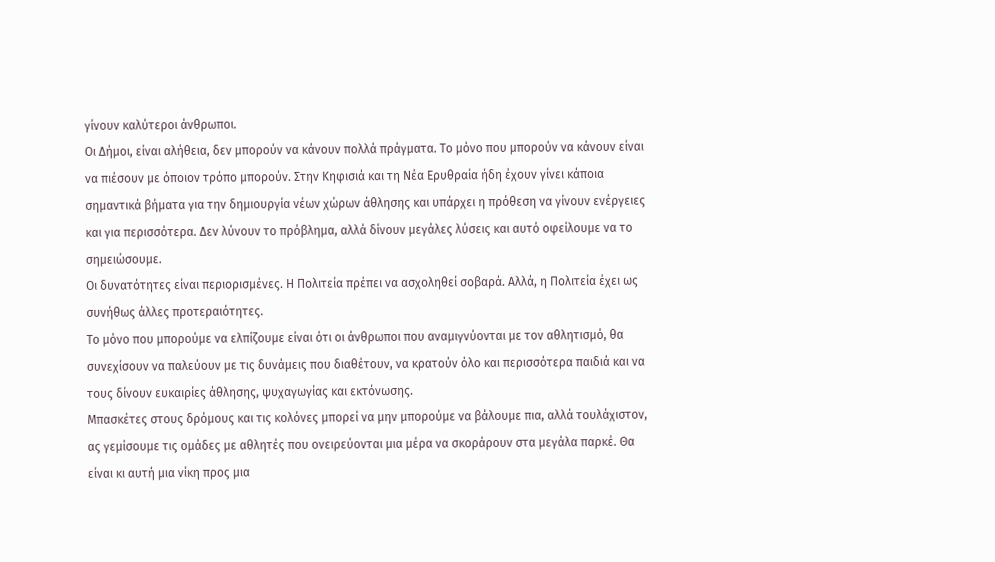γίνουν καλύτεροι άνθρωποι.
Οι Δήμοι, είναι αλήθεια, δεν μπορούν να κάνουν πολλά πράγματα. Το μόνο που μπορούν να κάνουν είναι να πιέσουν με όποιον τρόπο μπορούν. Στην Κηφισιά και τη Νέα Ερυθραία ήδη έχουν γίνει κάποια σημαντικά βήματα για την δημιουργία νέων χώρων άθλησης και υπάρχει η πρόθεση να γίνουν ενέργειες και για περισσότερα. Δεν λύνουν το πρόβλημα, αλλά δίνουν μεγάλες λύσεις και αυτό οφείλουμε να το σημειώσουμε.
Οι δυνατότητες είναι περιορισμένες. Η Πολιτεία πρέπει να ασχοληθεί σοβαρά. Αλλά, η Πολιτεία έχει ως συνήθως άλλες προτεραιότητες.
Το μόνο που μπορούμε να ελπίζουμε είναι ότι οι άνθρωποι που αναμιγνύονται με τον αθλητισμό, θα συνεχίσουν να παλεύουν με τις δυνάμεις που διαθέτουν, να κρατούν όλο και περισσότερα παιδιά και να τους δίνουν ευκαιρίες άθλησης, ψυχαγωγίας και εκτόνωσης.
Μπασκέτες στους δρόμους και τις κολόνες μπορεί να μην μπορούμε να βάλουμε πια, αλλά τουλάχιστον, ας γεμίσουμε τις ομάδες με αθλητές που ονειρεύονται μια μέρα να σκοράρουν στα μεγάλα παρκέ. Θα είναι κι αυτή μια νίκη προς μια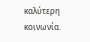καλύτερη κοινωνία.